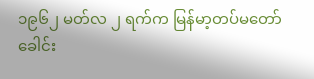၁၉၆၂ မတ်လ ၂ ရက်က မြန်မာ့တပ်မတော် ခေါင်း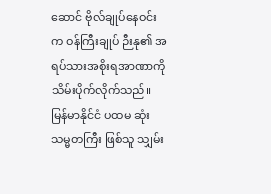ဆောင် ဗိုလ်ချုပ်နေဝင်း က ဝန်ကြီးချုပ် ဉီးနု၏ အရပ်သားအစိုးရအာဏာကို သိမ်းပိုက်လိုက်သည်။
မြန်မာနိုင်ငံ ပထမ ဆုံး သမ္မတကြီး ဖြစ်သူ သျှမ်း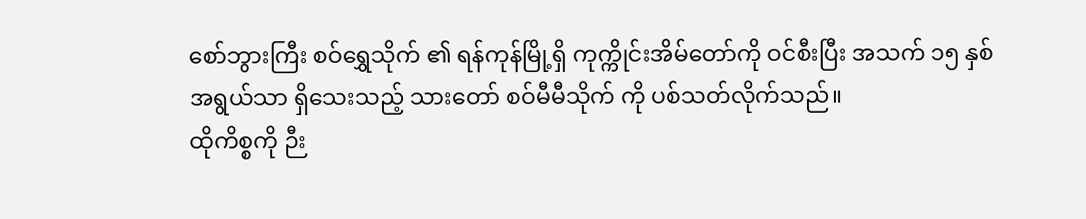စော်ဘွားကြီး စဝ်ရွှေသိုက် ၏ ရန်ကုန်မြို့ရှိ ကုက္ကိုင်းအိမ်တော်ကို ဝင်စီးပြီး အသက် ၁၅ နှစ် အရွယ်သာ ရှိသေးသည့် သားတော် စဝ်မီမီသိုက် ကို ပစ်သတ်လိုက်သည်။
ထိုကိစ္စကို ဉီး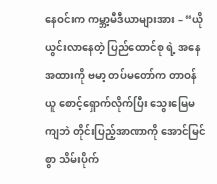နေဝင်းက ကမ္ဘာ့မီဒီယာများအား – “ယိုယွင်းလာနေတဲ့ ပြည်ထောင်စု ရဲ့ အနေအထားကို ဗမာ့ တပ်မတော်က တာဝန်ယူ စောင့်ရှောက်လိုက်ပြီး သွေးမြေမကျဘဲ တိုင်းပြည့်အာဏာကို အောင်မြင်စွာ သိမ်းပိုက်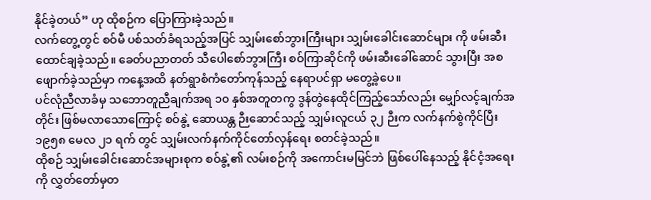နိုင်ခဲ့တယ်” ဟု ထိုစဉ်က ပြောကြားခဲ့သည်။
လက်တွေ့တွင် စဝ်မီ ပစ်သတ်ခံရသည့်အပြင် သျှမ်းစော်ဘွားကြီးများ သျှမ်းခေါင်းဆောင်များ ကို ဖမ်းဆီးထောင်ချခဲ့သည်။ ခေတ်ပညာတတ် သီပေါစော်ဘွားကြီး စဝ်ကြာဆိုင်ကို ဖမ်းဆီးခေါ်ဆောင် သွားပြီး အစဖျောက်ခဲ့သည်မှာ ကနေ့အထိ နတ်ရွာစံကံတော်ကုန်သည့် နေရာပင်ရှာ မတွေ့ခဲ့ပေ။
ပင်လုံညီလာခံမှ သဘောတူညီချက်အရ ၁၀ နှစ်အတူတကွ ဒွန်တွဲနေထိုင်ကြည့်သော်လည်း မျှော်လင့်ချက်အတိုင်း ဖြစ်မလာသောကြောင့် စဝ်နွဲ့ ဆောယန္တ ဉီးဆောင်သည့် သျှမ်းလူငယ် ၃၂ ဉီးက လက်နက်စွဲကိုင်ပြီး ၁၉၅၈ မေလ ၂၁ ရက် တွင် သျှမ်းလက်နက်ကိုင်တော်လှန်ရေး စတင်ခဲ့သည်။
ထိုစဉ် သျှမ်းခေါင်းဆောင်အများစုက စဝ်နွဲ့၏ လမ်းစဉ်ကို အကောင်းမမြင်ဘဲ ဖြစ်ပေါ်နေသည့် နိုင်ငံ့အရေးကို လွှတ်တော်မှတ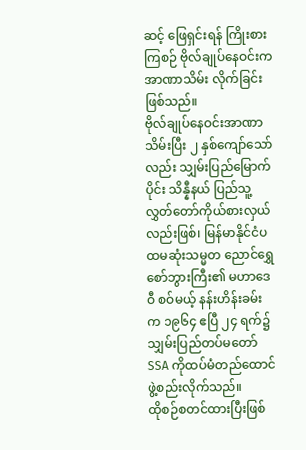ဆင့် ဖြေရှင်းရန် ကြိုးစားကြစဉ် ဗိုလ်ချုပ်နေဝင်းက အာဏာသိမ်း လိုက်ခြင်းဖြစ်သည်။
ဗိုလ်ချုပ်နေဝင်းအာဏာသိမ်းပြီး ၂ နှစ်ကျော်သော်လည်း သျှမ်းပြည်မြောက်ပိုင်း သိန္နီနယ် ပြည်သူ့လွှတ်တော်ကိုယ်စားလှယ်လည်းဖြစ်၊ မြန်မာနိုင်ငံပထမဆုံးသမ္မတ ညောင်ရွှေစော်ဘွားကြီး၏ မဟာဒေဝီ စဝ်မယ့် နန်းဟိန်းခမ်း က ၁၉၆၄ ဧပြီ ၂၄ ရက်၌ သျှမ်းပြည်တပ်မတော် SSA ကိုထပ်မံတည်ထောင်ဖွဲ့စည်းလိုက်သည်။
ထိုစဉ်စတင်ထားပြီးဖြစ်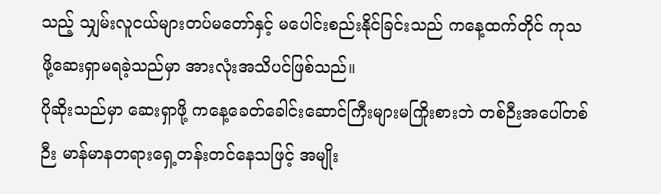သည့် သျှမ်းလူငယ်များတပ်မတော်နှင့် မပေါင်းစည်းနိုင်ခြင်းသည် ကနေ့ထက်တိုင် ကုသဖို့ဆေးရှာမရခဲ့သည်မှာ အားလုံးအသိပင်ဖြစ်သည်။
ပိုဆိုးသည်မှာ ဆေးရှာဖို့ ကနေ့ခေတ်ခေါင်းဆောင်ကြီးများမကြိုးစားဘဲ တစ်ဉီးအပေါ်တစ်ဉီး မာန်မာနတရားရှေ့တန်းတင်နေသဖြင့် အမျိုး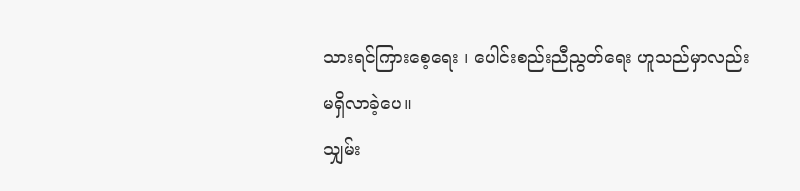သားရင်ကြားစေ့ရေး ၊ ပေါင်းစည်းညီညွတ်ရေး ဟူသည်မှာလည်း မရှိလာခဲ့ပေ။
သျှမ်း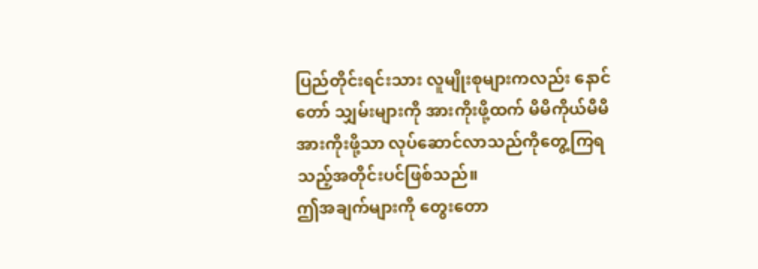ပြည်တိုင်းရင်းသား လူမျိုးစုများကလည်း နောင်တော် သျှမ်းများကို အားကိုးဖို့ထက် မိမိကိုယ်မိမိ အားကိုးဖို့သာ လုပ်ဆောင်လာသည်ကိုတွေ့ကြရသည့်အတိုင်းပင်ဖြစ်သည်။
ဤအချက်များကို တွေးတော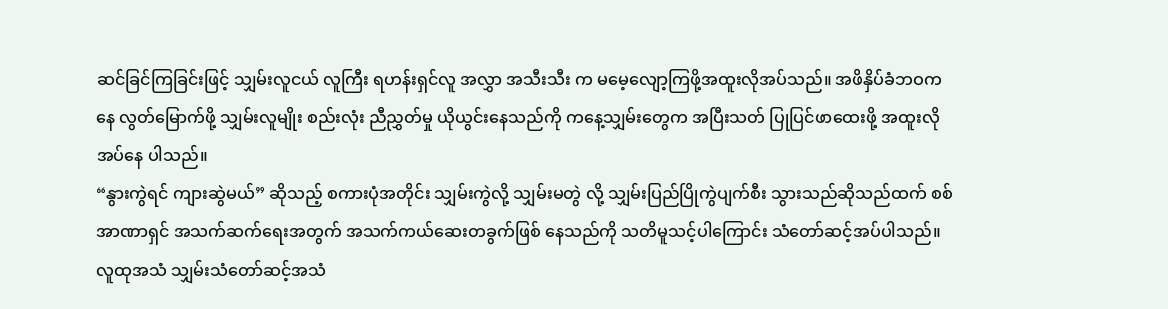ဆင်ခြင်ကြခြင်းဖြင့် သျှမ်းလူငယ် လူကြီး ရဟန်းရှင်လူ အလွှာ အသီးသီး က မမေ့လျော့ကြဖို့အထူးလိုအပ်သည်။ အဖိနှိပ်ခံဘဝကနေ လွတ်မြောက်ဖို့ သျှမ်းလူမျိုး စည်းလုံး ညီညွှတ်မှု ယိုယွင်းနေသည်ကို ကနေ့သျှမ်းတွေက အပြီးသတ် ပြုပြင်ဖာထေးဖို့ အထူးလိုအပ်နေ ပါသည်။
“နွားကွဲရင် ကျားဆွဲမယ်” ဆိုသည့် စကားပုံအတိုင်း သျှမ်းကွဲလို့ သျှမ်းမတွဲ လို့ သျှမ်းပြည်ပြိုကွဲပျက်စီး သွားသည်ဆိုသည်ထက် စစ်အာဏာရှင် အသက်ဆက်ရေးအတွက် အသက်ကယ်ဆေးတခွက်ဖြစ် နေသည်ကို သတိမူသင့်ပါကြောင်း သံတော်ဆင့်အပ်ပါသည်။
လူထုအသံ သျှမ်းသံတော်ဆင့်အသံ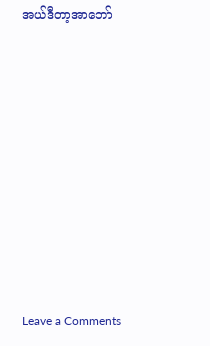အယ်ဒီတာ့အာဘော်












Leave a Comments